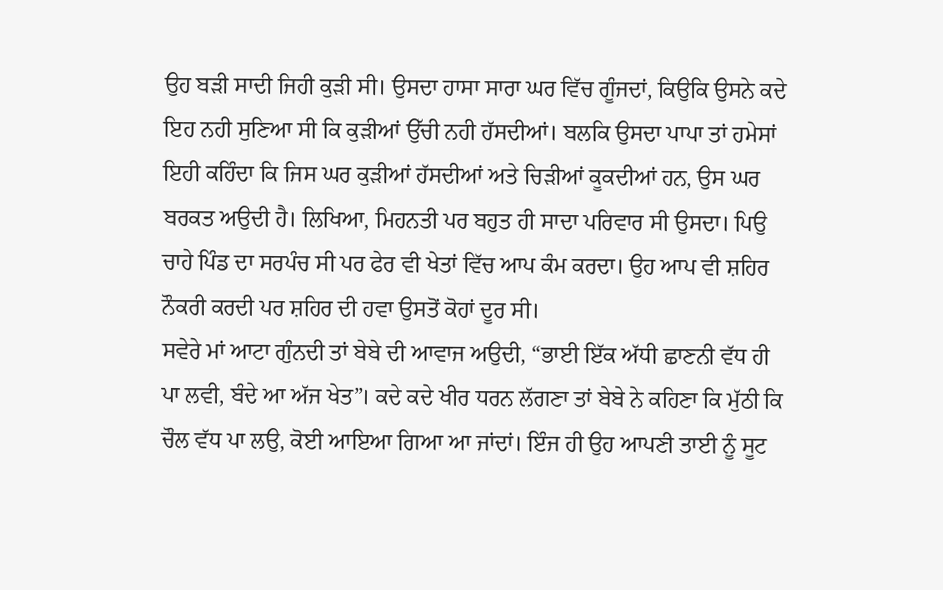ਉਹ ਬੜੀ ਸਾਦੀ ਜਿਹੀ ਕੁੜੀ ਸੀ। ਉਸਦਾ ਹਾਸਾ ਸਾਰਾ ਘਰ ਵਿੱਚ ਗੂੰਜਦਾਂ, ਕਿਉਕਿ ਉਸਨੇ ਕਦੇ ਇਹ ਨਹੀ ਸੁਣਿਆ ਸੀ ਕਿ ਕੁੜੀਆਂ ਉੱਚੀ ਨਹੀ ਹੱਸਦੀਆਂ। ਬਲਕਿ ਉਸਦਾ ਪਾਪਾ ਤਾਂ ਹਮੇਸਾਂ ਇਹੀ ਕਹਿੰਦਾ ਕਿ ਜਿਸ ਘਰ ਕੁੜੀਆਂ ਹੱਸਦੀਆਂ ਅਤੇ ਚਿੜੀਆਂ ਕੂਕਦੀਆਂ ਹਨ, ਉਸ ਘਰ ਬਰਕਤ ਅਉਦੀ ਹੈ। ਲਿਖਿਆ, ਮਿਹਨਤੀ ਪਰ ਬਹੁਤ ਹੀ ਸਾਦਾ ਪਰਿਵਾਰ ਸੀ ਉਸਦਾ। ਪਿਉ ਚਾਹੇ ਪਿੰਡ ਦਾ ਸਰਪੰਚ ਸੀ ਪਰ ਫੇਰ ਵੀ ਖੇਤਾਂ ਵਿੱਚ ਆਪ ਕੰਮ ਕਰਦਾ। ਉਹ ਆਪ ਵੀ ਸ਼ਹਿਰ ਨੌਕਰੀ ਕਰਦੀ ਪਰ ਸ਼ਹਿਰ ਦੀ ਹਵਾ ਉਸਤੋਂ ਕੋਹਾਂ ਦੂਰ ਸੀ।
ਸਵੇਰੇ ਮਾਂ ਆਟਾ ਗੁੰਨਦੀ ਤਾਂ ਬੇਬੇ ਦੀ ਆਵਾਜ ਅਉਦੀ, “ਭਾਈ ਇੱਕ ਅੱਧੀ ਛਾਣਨੀ ਵੱਧ ਹੀ ਪਾ ਲਵੀ, ਬੰਦੇ ਆ ਅੱਜ ਖੇਤ”। ਕਦੇ ਕਦੇ ਖੀਰ ਧਰਨ ਲੱਗਣਾ ਤਾਂ ਬੇਬੇ ਨੇ ਕਹਿਣਾ ਕਿ ਮੁੱਠੀ ਕਿ ਚੌਲ ਵੱਧ ਪਾ ਲਉ, ਕੋਈ ਆਇਆ ਗਿਆ ਆ ਜਾਂਦਾਂ। ਇੰਜ ਹੀ ਉਹ ਆਪਣੀ ਤਾਈ ਨੂੰ ਸੂਟ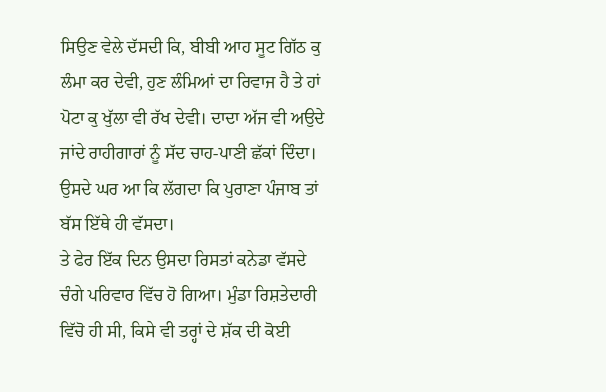ਸਿਉਣ ਵੇਲੇ ਦੱਸਦੀ ਕਿ, ਬੀਬੀ ਆਹ ਸੂਟ ਗਿੱਠ ਕੁ ਲੰਮਾ ਕਰ ਦੇਵੀ, ਹੁਣ ਲੰਮਿਆਂ ਦਾ ਰਿਵਾਜ ਹੈ ਤੇ ਹਾਂ ਪੋਟਾ ਕੁ ਖੁੱਲਾ ਵੀ ਰੱਖ ਦੇਵੀ। ਦਾਦਾ ਅੱਜ ਵੀ ਅਉਦੇ ਜਾਂਦੇ ਰਾਹੀਗਾਰਾਂ ਨੂੰ ਸੱਦ ਚਾਹ-ਪਾਣੀ ਛੱਕਾਂ ਦਿੰਦਾ। ਉਸਦੇ ਘਰ ਆ ਕਿ ਲੱਗਦਾ ਕਿ ਪੁਰਾਣਾ ਪੰਜਾਬ ਤਾਂ ਬੱਸ ਇੱਥੇ ਹੀ ਵੱਸਦਾ।
ਤੇ ਫੇਰ ਇੱਕ ਦਿਨ ਉਸਦਾ ਰਿਸਤਾਂ ਕਨੇਡਾ ਵੱਸਦੇ ਚੰਗੇ ਪਰਿਵਾਰ ਵਿੱਚ ਹੋ ਗਿਆ। ਮੁੰਡਾ ਰਿਸ਼ਤੇਦਾਰੀ ਵਿੱਚੋ ਹੀ ਸੀ, ਕਿਸੇ ਵੀ ਤਰ੍ਹਾਂ ਦੇ ਸ਼ੱਕ ਦੀ ਕੋਈ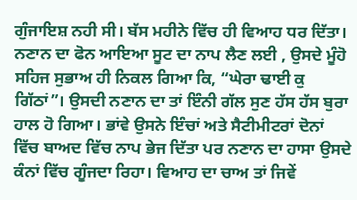ਗੁੰਜਾਇਸ਼ ਨਹੀ ਸੀ। ਬੱਸ ਮਹੀਨੇ ਵਿੱਚ ਹੀ ਵਿਆਹ ਧਰ ਦਿੱਤਾ। ਨਣਾਨ ਦਾ ਫੋਨ ਆਇਆ ਸੂਟ ਦਾ ਨਾਪ ਲੈਣ ਲਈ , ਉਸਦੇ ਮੂੰਹੋ ਸਹਿਜ ਸੁਭਾਅ ਹੀ ਨਿਕਲ ਗਿਆ ਕਿ, “ਘੇਰਾ ਢਾਈ ਕੁ ਗਿੱਠਾਂ”। ਉਸਦੀ ਨਣਾਨ ਦਾ ਤਾਂ ਇੰਨੀ ਗੱਲ ਸੁਣ ਹੱਸ ਹੱਸ ਬੁਰਾ ਹਾਲ ਹੋ ਗਿਆ। ਭਾਂਵੇ ਉਸਨੇ ਇੰਚਾਂ ਅਤੇ ਸੈਟੀਮੀਟਰਾਂ ਦੋਨਾਂ ਵਿੱਚ ਬਾਅਦ ਵਿੱਚ ਨਾਪ ਭੇਜ ਦਿੱਤਾ ਪਰ ਨਣਾਨ ਦਾ ਹਾਸਾ ਉਸਦੇ ਕੰਨਾਂ ਵਿੱਚ ਗੂੰਜਦਾ ਰਿਹਾ। ਵਿਆਹ ਦਾ ਚਾਅ ਤਾਂ ਜਿਵੇਂ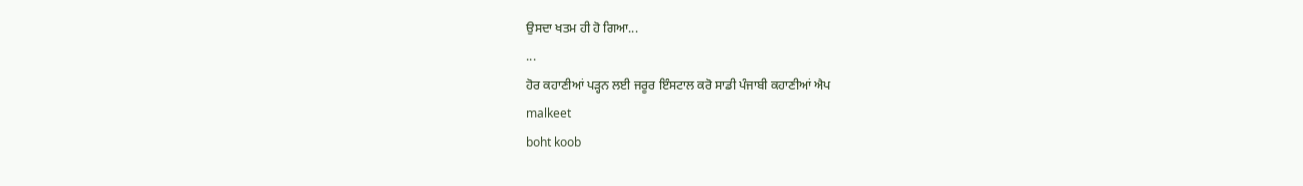ਉਸਦਾ ਖਤਮ ਹੀ ਹੋ ਗਿਆ...
...
ਹੋਰ ਕਹਾਣੀਆਂ ਪੜ੍ਹਨ ਲਈ ਜਰੂਰ ਇੰਸਟਾਲ ਕਰੋ ਸਾਡੀ ਪੰਜਾਬੀ ਕਹਾਣੀਆਂ ਐਪ
malkeet
boht koob